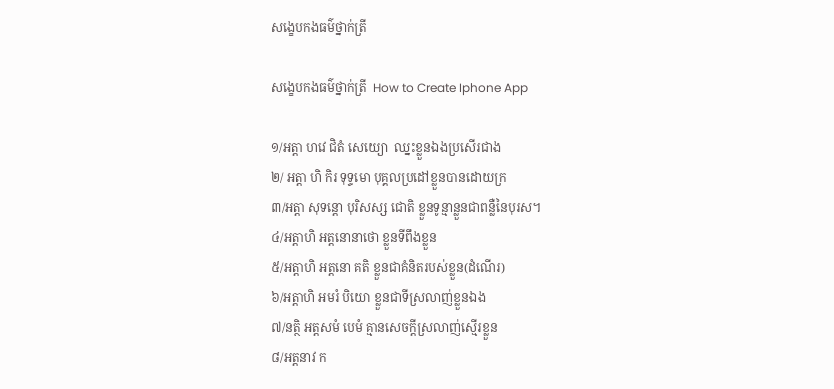សង្ខេបកងធម៌ថ្នាក់ត្រី

សង្ខេបកងធម៌ថ្នាក់ត្រី  How to Create Iphone App

១/អត្តា ហវេ ជិតំ សេយ្យោ  ឈ្នះខ្លួនឯងប្រសើរជាង
២/ អត្តា ហិ កិរ ទុទ្ទមោ បុគ្គលប្រដៅខ្លួនបានដោយក្រ
៣/អត្តា សុទន្តោ បុរិសស្ស ជោតិ ខ្លួនទូន្មាន្លួនជាពន្លឺនៃបុរស។
៤/អត្តាហិ អត្តនោនាថោ ខ្លួនទីពឹងខ្លួន
៥/អត្តាហិ អត្តនោ គតិ ខ្លួនជាគំនិតរបស់ខ្លួន(ដំណើរ)
៦/អត្តាហិ អមរំ បិយោ ខ្លួនជាទីស្រលាញ់ខ្លួនឯង
៧/នត្ថិ អត្តសមំ បេមំ គ្មានសេចក្តីស្រលាញ់ស្មើរខ្លួន
៨/អត្តនាវ ក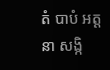តំ បាបំ អត្តនា សង្កិ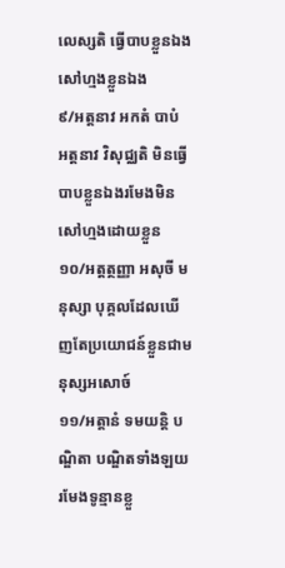លេស្សតិ ធ្វើបាបខ្លួនឯងសៅហ្មងខ្លួនឯង
៩/អត្តនាវ អកតំ បាបំ អត្តនាវ វិសុជ្ឈតិ មិនធ្វើបាបខ្លួនឯងរមែងមិនសៅហ្មងដោយខ្លួន
១០/អត្តត្ថញ្ញា អសុចី មនុស្សា បុគ្គលដែលឃើញតែប្រយោជន៍ខ្លួនជាមនុស្សអសោច៍
១១/អត្តានំ ទមយន្តិ បណ្ឌិតា បណ្ឌិតទាំងឡយរមែងទូន្មានខ្លួ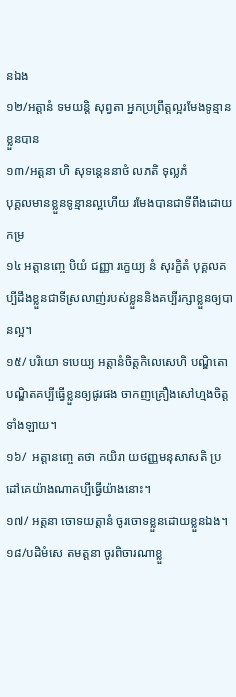នឯង
១២/អត្តានំ ទមយន្តិ សុព្វតា អ្នកប្រព្រឹត្តល្អរមែងទូន្មានខ្លួនបាន
១៣/អត្តនា ហិ សុទន្តេននាថំ លភតិ ទុល្លភំ
បុគ្គលមានខ្លួនទូន្មានល្អហើយ រមែងបានជាទីពឹងដោយកម្រ
១៤ អត្តានញ្ចេ បិយំ ជញ្ញា រក្ខេយ្យ នំ សុរក្ខិតំ បុគ្គលគប្បីដឹងខ្លួនជាទីស្រលាញ់របស់ខ្លួននិងគប្បីរក្សាខ្លួនឲ្យបានល្អ។
១៥/ បរិយោ ទបេយ្យ អត្តានំចិត្តកិលេសេហិ បណ្ឌិតោ បណ្ឌិតគប្បីធ្វើខ្លួនឲ្យផូរផង ចាកញគ្រឿងសៅហ្មងចិត្តទាំងឡាយ។
១៦/  អត្តានញ្ចេ តថា កយិរា យថញ្ញមនុសាសតិ ប្រដៅគេយ៉ាងណាគប្បីធ្វើយ៉ាងនោះ។
១៧/ អត្តនា ចោទយត្តានំ ចូរចោទខ្លួនដោយខ្លួនឯង។
១៨/បដិមំសេ តមត្តនា ចូរពិចារណាខ្លួ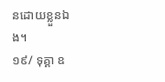នដោយខ្លួនឯង។
១៩/ ទុគ្គា ឧ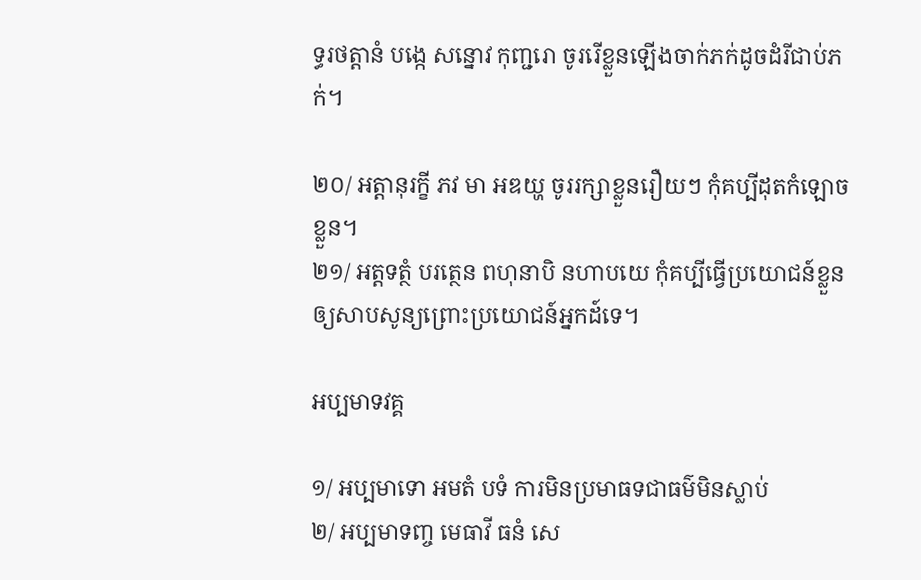ទ្ធរថត្តានំ បង្កេ សន្នោវ កុញ្ជរោ ចូររើខ្លួនឡើងចាក់ភក់ដូចដំរីជាប់ភក់។

២០/ អត្តានុរក្ខី ភវ មា អឌយ្ហ ចូររក្សាខ្លួនរឿយៗ កុំគប្បីដុតកំឡោចខ្លួន។
២១/ អត្តទត្ថំ បរត្ថេន ពហុនាបិ នហាបយេ កុំគប្បីធ្វើប្រយោជន៍ខ្លួនឲ្យសាបសូន្យព្រោះប្រយោជន៍អ្នកដ៍ទេ។

អប្បមាទវគ្គ

១/ អប្បមាទោ អមតំ បទំ ការមិនប្រមាធទជាធម៌មិនស្លាប់
២/ អប្បមាទញ្ច មេធាវី ធនំ សេ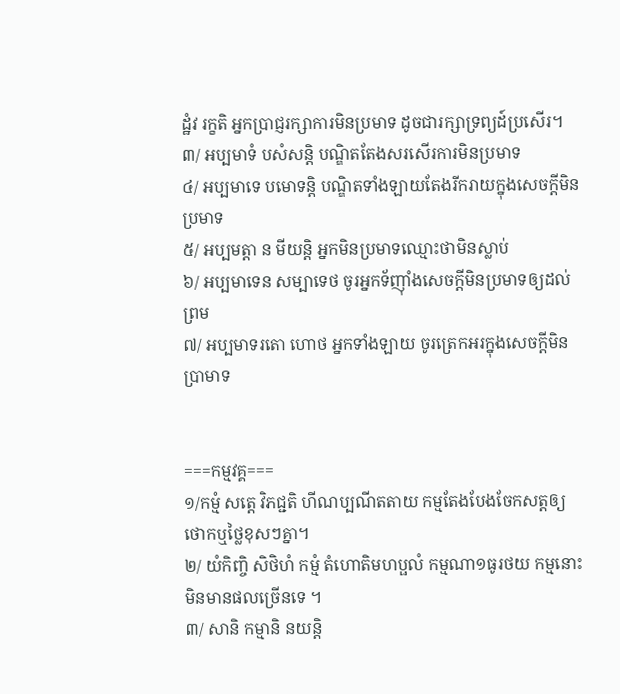ដ្ឋំវ រក្ខតិ អ្នកប្រាជ្ញរក្សាការមិនប្រមាទ ដូចជារក្សាទ្រព្យដ៍ប្រសើរ។
៣/ អប្បមាទំ បសំសន្តិ បណ្ឌិតតែងសរសើរការមិនប្រមាទ
៤/ អប្បមាទេ បមោទន្តិ បណ្ឌិតទាំងឡាយតែងរីករាយក្នុងសេចក្តីមិនប្រមាទ
៥/ អប្បមត្តា ន មីយន្តិ អ្នកមិនប្រមាទឈ្មោះថាមិនស្លាប់
៦/ អប្បមាទេន សម្បាទេថ ចូរអ្នកទ័ញ៉ាំងសេចក្តីមិនប្រមាទឲ្យដល់ព្រម
៧/ អប្បមាទរតោ ហោថ អ្នកទាំងឡាយ ចូរត្រេកអរក្នុងសេចក្តីមិនប្រាមាទ


===កម្មវគ្គ===
១/កម្មំ សត្តេ វិភជ្ជតិ ហីណប្បណីតតាយ កម្មតែងបែងចែកសត្តឲ្យថោកឬថ្លៃខុសៗគ្នា។
២/ យំកិញ្ចិ សិថិហំ កម្មំ តំហោតិមហប្ផលំ កម្មណា១ធូរថយ កម្មនោះមិនមានផលច្រើនទេ ។
៣/ សានិ កម្មានិ នយន្តិ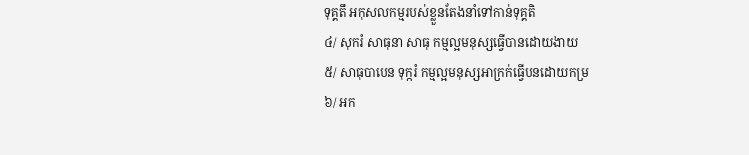ទុគ្គតឹ អកុសលកម្មរបស់ខ្លួនតែងនាំទៅកាន់ទុគ្គតិ
៤/ សុករំ សាធុនា សាធុ កម្មល្អមនុស្សធ្វើបានដោយងាយ
៥/ សាធុបាបេន ទុក្ករំ កម្មល្អមនុស្សអាក្រក់ធ្វើបនដោយកម្រ
៦/ អក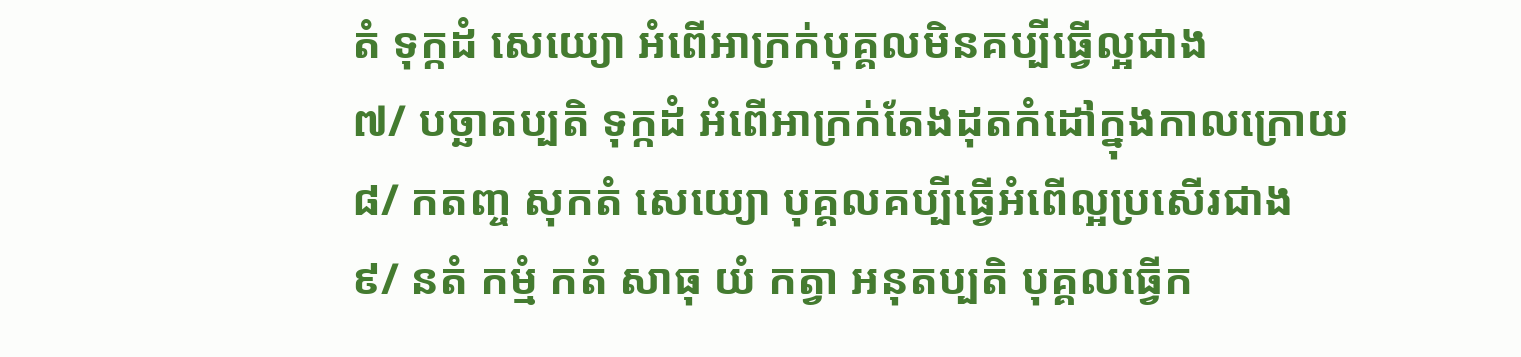តំ ទុក្កដំ សេយ្យោ អំពើអាក្រក់បុគ្គលមិនគប្បីធ្វើល្អជាង
៧/ បច្ឆាតប្បតិ ទុក្កដំ អំពើអាក្រក់តែងដុតកំដៅក្នុងកាលក្រោយ
៨/ កតញ្ច សុកតំ សេយ្យោ បុគ្គលគប្បីធ្វើអំពើល្អប្រសើរជាង
៩/ នតំ កម្មំ កតំ សាធុ យំ កត្វា អនុតប្បតិ បុគ្គលធ្វើក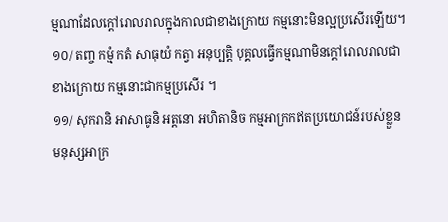ម្មណាដែលក្តៅរោលរាលក្នុងកាលជាខាងក្រោយ កម្មនោះមិនល្អប្រសើរឡើយ។
១០/ តញ្ច កម្មំ កតំ សាធុយំ កត្វា អនុប្បត្តិ បុគ្គលធ្វើកម្មណាមិនក្តៅរោលរាលជាខាងក្រោយ កម្មនោះជាកម្មប្រសើរ ។
១១/ សុករានិ អាសាធូនិ អត្តនោ អហិតានិច កម្មអាក្រកឥតប្រយោជន៍របស់ខ្លួន មនុស្សអាក្រ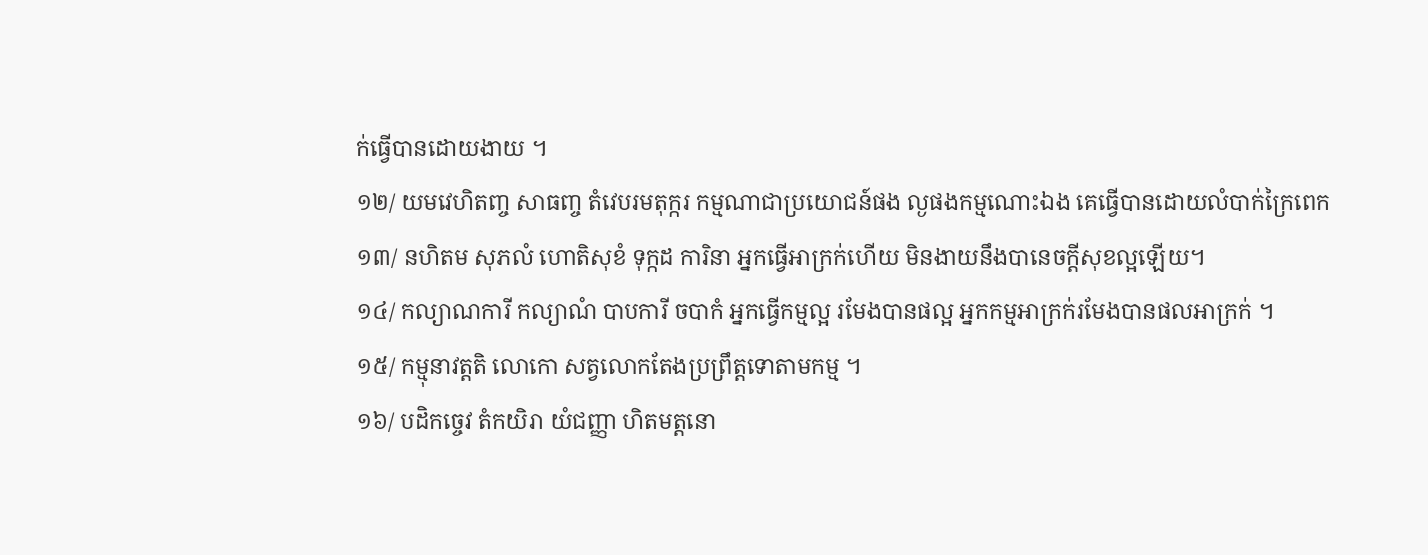ក់ធ្វើបានដោយងាយ ។
១២/ យមវេហិតញ្ច សាធញ្ច តំវេបរមតុក្ករ កម្មណាជាប្រយោជន៍ផង ល្ងផងកម្មណោះឯង គេធ្វើបានដោយលំបាក់ក្រៃពេក
១៣/ នហិតម សុភលំ ហោតិសុខំ ទុក្កដ ការិនា អ្នកធ្វើអាក្រក់ហើយ មិនងាយនឹងបានេចក្តីសុខល្អឡើយ។
១៤/ កល្យាណការី កល្យាណំ បាបការី ចបាកំ អ្នកធ្វើកម្មល្អ រមែងបានផល្អ អ្នកកម្មអាក្រក់រមែងបានផលអាក្រក់ ។
១៥/ កម្មុនាវត្តតិ លោកោ សត្វលោកតែងប្រព្រឹត្តទោតាមកម្ម ។
១៦/ បដិកច្ចេវ តំកយិរា យំជញ្ញា ហិតមត្តនោ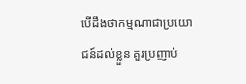បើដឹងថាកម្មណាជាប្រយោជន៍ដល់ខ្លួន គួរប្រញាប់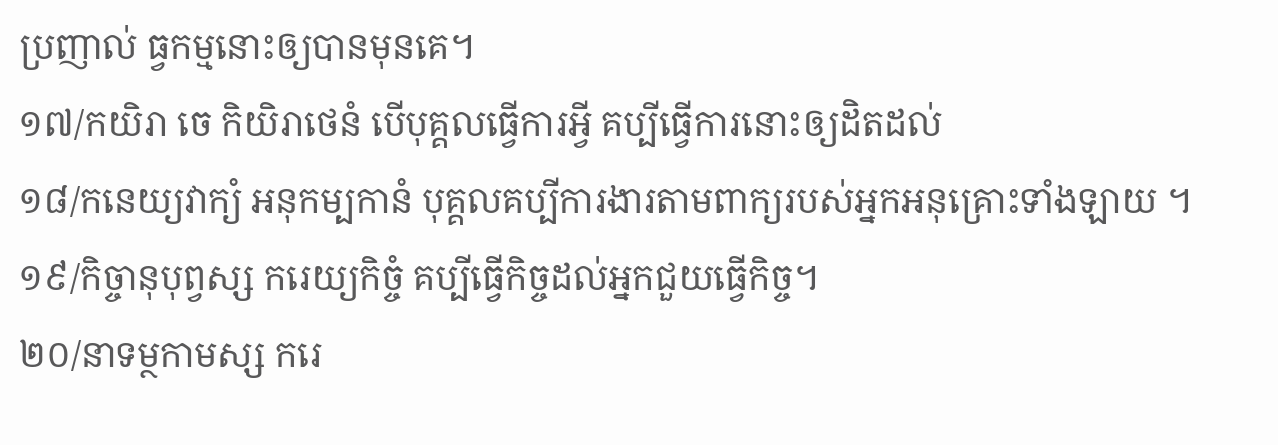ប្រញាល់ ធ្វកម្មនោះឲ្យបានមុនគេ។
១៧/កយិរា ចេ កិយិរាថេនំ បើបុគ្គលធ្វើការអ្វី គប្បីធ្វើការនោះឲ្យដិតដល់
១៨/កនេយ្យវាក្យំ អនុកម្បកានំ បុគ្គលគប្បីការងារតាមពាក្យរបស់អ្នកអនុគ្រោះទាំងឡាយ ។
១៩/កិច្ចានុបុព្វស្ស ករេយ្យកិច្ចំ គប្បីធ្វើកិច្ចដល់អ្នកជួយធ្វើកិច្ច។
២០/នាទម្ថកាមស្ស ករេ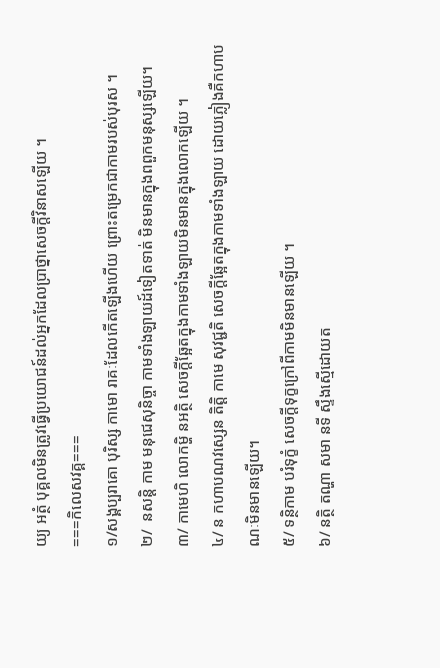យ្យ អត្ថំ បុគ្គលមិនត្រូវធ្វើប្រយោជន៍ដល់អ្នកដែលប្រាថ្នាសេចក្តីវិនាសឡើយ ។
===កិលេសវគ្គ===
១/សង្គប្បរាគោ បុរិស្ស កាមោ រាគៈដែលកើតឡើងហើយ ព្រោះតម្រេកជាកាមរបស់បុរស ។
២/  នសន្តិ កាម មនុជេសុនិច្ចា កាមទាំងឡាយដ៍ទៀតទាត់ មិនមានក្នុងពពួកមនុស្សឡើយ។
៣/ កាមេហិ លោកម្ហិ នអត្ថិ សេចក្តីឆ្អែតក្នុងកាមទាំងឡាយមិនមានក្នុងលោកឡើយ ។
៤/ ន កហាបណវស្សេន តិត្តិ កាមេ សុវជ្ជតិ សេចក្តីឆ្អែតក្នុងកាមទាំងឡាយ ដោយភ្លៀងគឺកហាបណៈមិនមានឡើយ។
៥/ ទន្ថិកាម បរំទុក្ខំ សេចក្តីទុក្ខក្រៅពីកាមមិនមានឡើយ ។
៦/ នត្ថិ តណ្ហា សមា នទី ស្ទឹងស្មើដោយត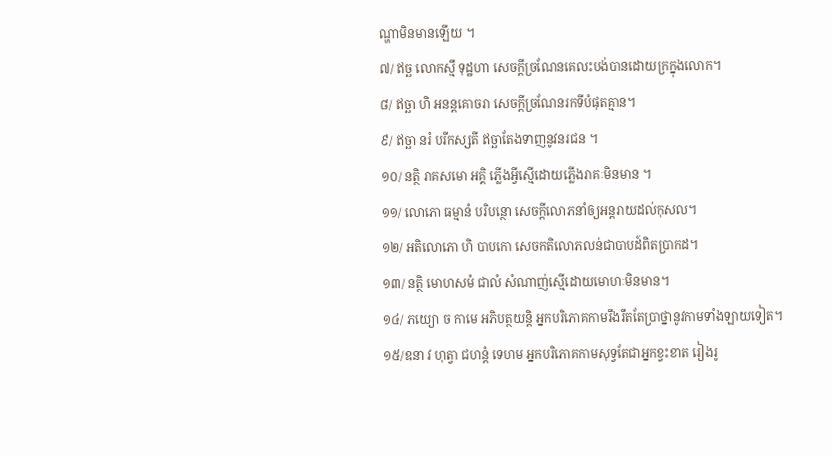ណ្ហាមិនមានឡើយ ។
៧/ ឥច្ឆ លោកស្មឹ ទុដ្ឋហា សេចក្តីច្រណែនគេលះបង់បានដោយក្រក្នុងលោក។
៨/ ឥច្ឆា ហិ អនន្តគោចរា សេចក្តីច្រណែនរកទីបំផុតគ្មាន។
៩/ ឥច្ឆា នរំ បរីកស្សតី ឥច្ឆាតែងទាញនូវនរជន ។
១០/ នត្ថិ រាគសមោ អគ្គិ ភ្លើងអ្វីស្មើដោយភ្លើងរាគៈមិនមាន ។
១១/ លោភោ ធម្មានំ បរិបន្ថោ សេចក្តីលោភនាំឲ្យអន្តរាយដល់កុសល។
១២/ អតិលោភោ ហិ បាបកោ សេចកតិលោភលន់ជាបាបដ៍ពិតប្រាកដ។
១៣/ នត្ថិ មោហសមំ ជាលំ សំណាញ់ស្មើដោយមោហៈមិនមាន។
១៤/ ភយ្យោ ច កាមេ អភិបត្ថយន្តិ អ្នកបរិភោគកាមរឹងរឹតតែប្រាថ្នានូវកាមទាំងឡាយទៀត។
១៥/ឧនា វ ហុត្វា ជហន្តំ ទេហម អ្នកបរិភោគកាមសុទ្វតែជាអ្នកខ្វះខាត រៀងរូ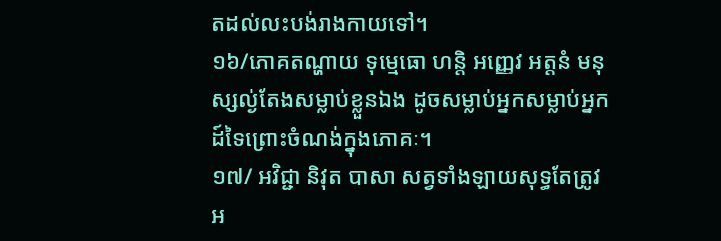តដល់លះបង់រាងកាយទៅ។
១៦/ភោគតណ្ហាយ ទុម្មេធោ ហន្តិ អញ្ញេវ អត្តនំ មនុស្សល្ង់តែងសម្លាប់ខ្លួនឯង ដូចសម្លាប់អ្នកសម្លាប់អ្នកដ៍ទៃព្រោះចំណង់ក្នុងភោគៈ។
១៧/ អវិជ្ជា និវុត បាសា សត្វទាំងឡាយសុទ្ធតែត្រូវអ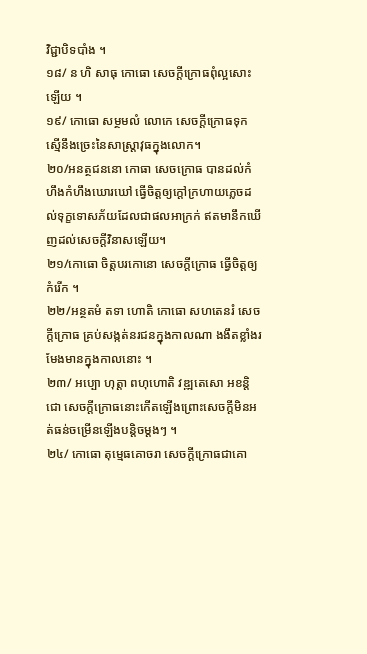វិជ្ជាបិទបាំង ។
១៨/ ន ហិ សាធុ កោធោ សេចក្តីក្រោធពុំល្អសោះឡើយ ។
១៩/ កោធោ សម្ថមលំ លោកេ សេចក្តីក្រោធទុកស្មើនឹងច្រេះនៃសាស្ត្រាវុធក្នុងលោក។
២០/អនត្ថជននោ កោធា សេចក្រោធ បានដល់កំហឹងកំហឹងឃោរឃៅ ធ្វើចិត្តឲ្យក្តៅក្រហាយភ្លេចដល់ទុក្ខទោសភ័យដែលជាផលអាក្រក់ ឥតមានឹកឃើញដល់សេចក្តីវិនាសឡើយ។
២១/កោធោ ចិត្តបរកោនោ សេចក្តីក្រោធ ធ្វើចិត្តឲ្យកំរើក ។
២២/អន្ថតមំ តទា ហោតិ កោធោ សហតេនរំ សេចក្តីក្រោធ គ្រប់សង្កត់នរជនក្នុងកាលណា ងងឹតខ្លាំងរមែងមានក្នុងកាលនោះ ។
២៣/ អប្បោ ហុត្តា ពហុហោតិ វឌ្ឍតេសោ អខន្តិជោ សេចក្តីក្រោធនោះកើតឡើងព្រោះសេចក្តីមិនអត់ធន់ចម្រើនឡើងបន្តិចម្តងៗ ។
២៤/ កោធោ តុម្មេធគោចរា សេចក្តីក្រោធជាគោ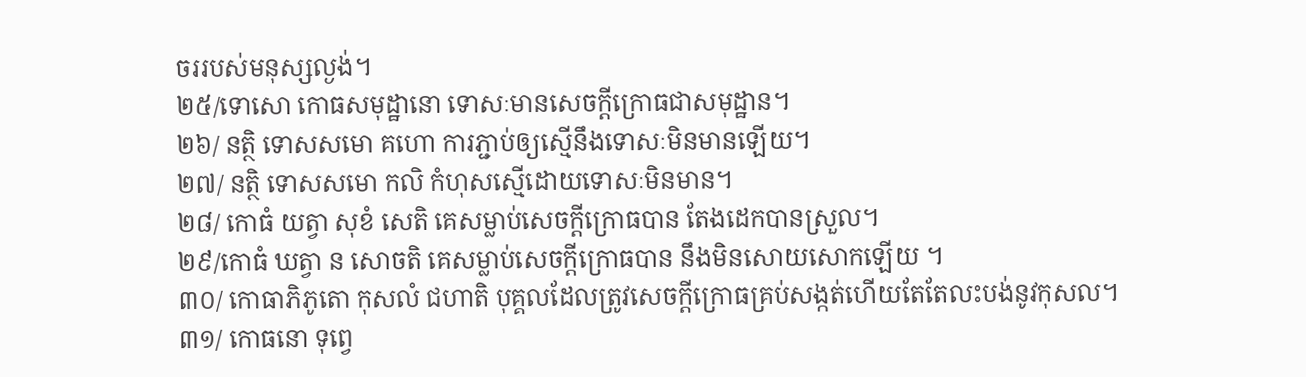ចររបស់មនុស្សល្ងង់។
២៥/ទោសោ កោធសមុដ្ឋានោ ទោសៈមានសេចក្តីក្រោធជាសមុដ្ឋាន។
២៦/ នត្ថិ ទោសសមោ គហោ ការភ្ជាប់ឲ្យស្មើនឹងទោសៈមិនមានឡើយ។
២៧/ នត្ថិ ទោសសមោ កលិ កំហុសស្មើដោយទោសៈមិនមាន។
២៨/ កោធំ យត្វា សុខំ សេតិ គេសម្លាប់សេចក្តីក្រោធបាន តែងដេកបានស្រួល។
២៩/កោធំ ឃត្វា ន សោចតិ គេសម្លាប់សេចក្តីក្រោធបាន នឹងមិនសោយសោកឡើយ ។
៣០/ កោធាភិភូតោ កុសលំ ជហាតិ បុគ្គលដែលត្រូវសេចក្តីក្រោធគ្រប់សង្កត់ហើយតែតែលះបង់នូវកុសល។
៣១/ កោធនោ ទុព្វេ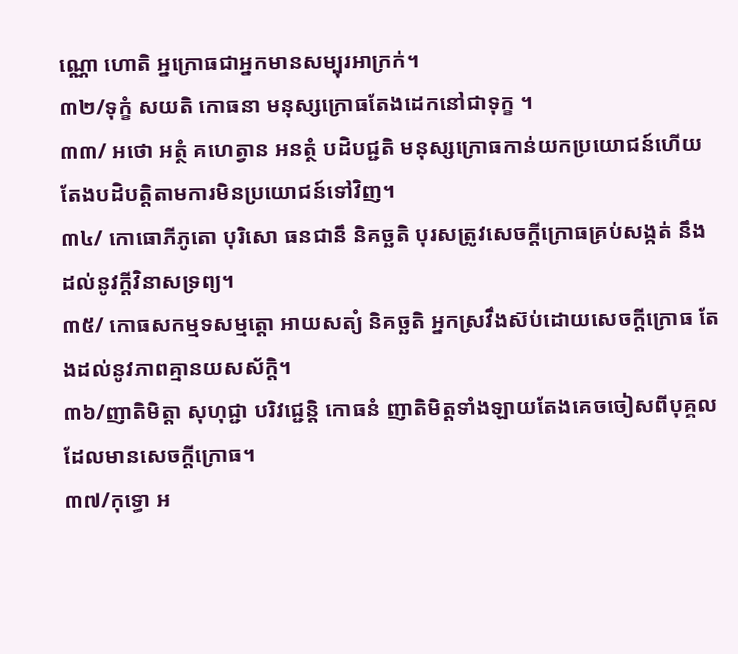ណ្ណោ ហោតិ អ្នក្រោធជាអ្នកមានសម្បុរអាក្រក់។
៣២/ទុក្ខំ សយតិ កោធនា មនុស្សក្រោធតែងដេកនៅជាទុក្ខ ។
៣៣/ អថោ អត្ថំ គហេត្វាន អនត្ថំ បដិបជ្ជតិ មនុស្សក្រោធកាន់យកប្រយោជន៍ហើយ តែងបដិបត្តិតាមការមិនប្រយោជន៍ទៅវិញ។
៣៤/ កោធោភីភូតោ បុរិសោ ធនជានឹ និគច្ឆតិ បុរសត្រូវសេចក្តីក្រោធគ្រប់សង្កត់ នឹងដល់នូវក្តីវិនាសទ្រព្យ។
៣៥/ កោធសកម្មទសម្មត្តោ អាយសត្យំ និគច្ឆតិ អ្នកស្រវឹងស៊ប់ដោយសេចក្តីក្រោធ តែងដល់នូវភាពគ្មានយសស័ក្តិ។
៣៦/ញាតិមិត្តា សុហុជ្ជា បរិវជ្ជេន្តិ កោធនំ ញាតិមិត្តទាំងឡាយតែងគេចចៀសពីបុគ្គលដែលមានសេចក្តីក្រោធ។
៣៧/កុទ្ធោ អ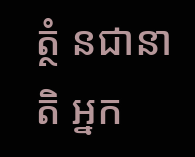ត្ថំ នជានាតិ អ្នក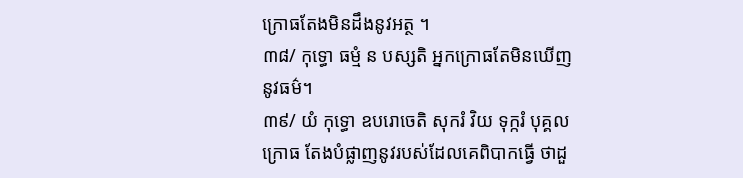ក្រោធតែងមិនដឹងនូវអត្ថ ។
៣៨/ កុទ្ធោ ធម្មំ ន បស្សតិ អ្នកក្រោធតែមិនឃើញនូវធម៌។
៣៩/ យំ កុទ្ធោ ឧបរោចេតិ សុករំ វិយ ទុក្ករំ បុគ្គលក្រោធ តែងបំផ្លាញនូវរបស់ដែលគេពិបាកធ្វើ ថាដួ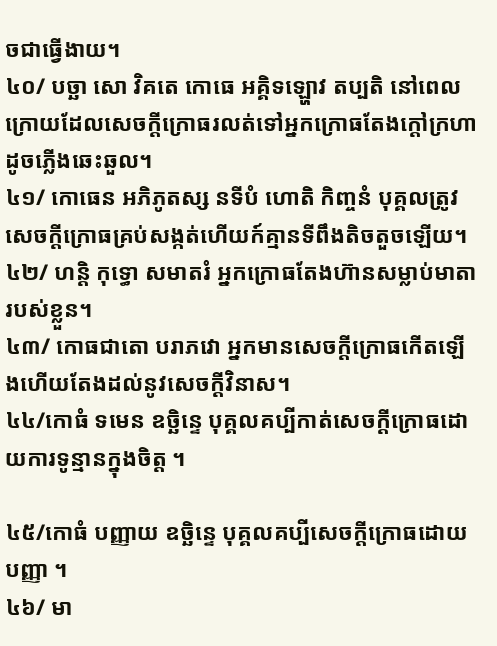ចជាធ្វើងាយ។
៤០/ បច្ឆា សោ វិគតេ កោធេ អគ្គិទឡ្ហោវ តប្បតិ នៅពេលក្រោយដែលសេចក្តីក្រោធរលត់ទៅអ្នកក្រោធតែងក្តៅក្រហាដូចភ្លើងឆេះឆួល។
៤១/ កោធេន អភិភូតស្ស នទីបំ ហោតិ កិញ្ចនំ បុគ្គលត្រូវសេចក្តីក្រោធគ្រប់សង្កត់ហើយក៍គ្មានទីពឹងតិចតួចឡើយ។
៤២/ ហន្តិ កុទ្ធោ សមាតរំ អ្នកក្រោធតែងហ៊ានសម្លាប់មាតារបស់ខ្លួន។
៤៣/ កោធជាតោ បរាភវោ អ្នកមានសេចក្តីក្រោធកើតឡើងហើយតែងដល់នូវសេចក្តីវិនាស។
៤៤/កោធំ ទមេន ឧច្ឆិន្ទេ បុគ្គលគប្បីកាត់សេចក្តីក្រោធដោយការទូន្មានក្នុងចិត្ត ។

៤៥/កោធំ បញ្ញាយ ឧច្ឆិន្ទេ បុគ្គលគប្បីសេចក្តីក្រោធដោយបញ្ញា ។
៤៦/ មា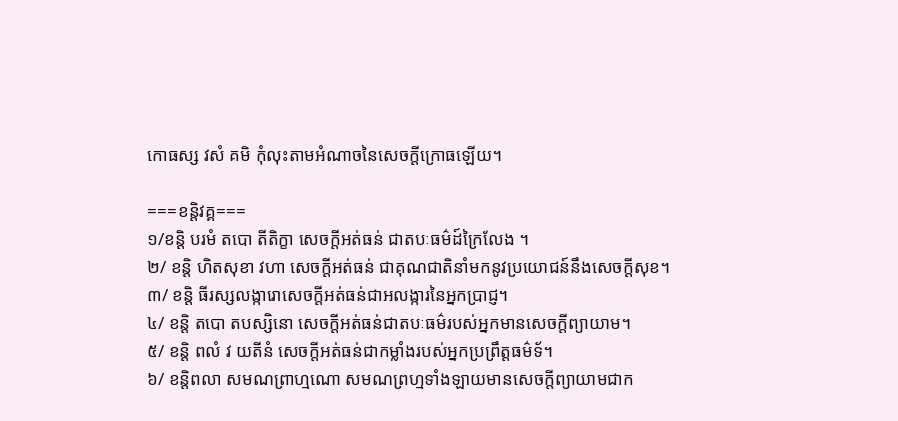កោធស្ស វសំ គមិ កុំលុះតាមអំណាចនៃសេចក្តីក្រោធឡើយ។

===ខន្តិវគ្គ===
១/ខន្តិ បរមំ តបោ តីតិក្ខា សេចក្តីអត់ធន់ ជាតបៈធម៌ដ៍ក្រៃលែង ។
២/ ខន្តិ ហិតសុខា វហា សេចក្តីអត់ធន់ ជាគុណជាតិនាំមកនូវប្រយោជន៍នឹងសេចក្តីសុខ។
៣/ ខន្តិ ធីរស្សលង្ការោសេចក្តីអត់ធន់ជាអលង្ការនៃអ្នកប្រាជ្ញ។
៤/ ខន្តិ តបោ តបស្សិនោ សេចក្តីអត់ធន់ជាតបៈធម៌របស់អ្នកមានសេចក្តីព្យាយាម។
៥/ ខន្តិ ពលំ វ យតីនំ សេចក្តីអត់ធន់ជាកម្លាំងរបស់អ្នកប្រព្រឹត្តធម៌ទ័។
៦/ ខន្តិពលា សមណព្រាហ្មណោ សមណព្រហ្មទាំងឡាយមានសេចក្តីព្យាយាមជាក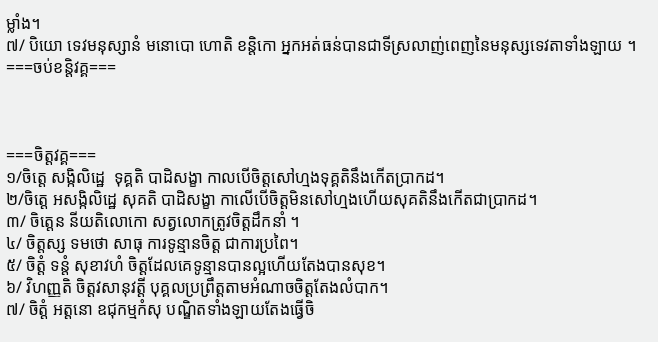ម្លាំង។
៧/ បិយោ ទេវមនុស្សានំ មនោបោ ហោតិ ខន្តិកោ អ្នកអត់ធន់បានជាទីស្រលាញ់ពេញនៃមនុស្សទេវតាទាំងឡាយ ។
===ចប់ខន្តិវគ្គ===



===ចិត្តវគ្គ===
១/ចិត្តេ សង្កិលិដ្ឋេ  ទុគ្គតិ បាដិសង្ខា កាលបើចិត្តសៅហ្មងទុគ្គតិនឹងកើតប្រាកដ។
២/ចិត្តេ អសង្កិលិដ្ឋេ សុគតិ បាដិសង្ខា កាលើបើចិត្តមិនសៅហ្មងហើយសុគតិនឹងកើតជាប្រាកដ។
៣/ ចិត្តេន នីយតិលោកោ សត្វលោកត្រូវចិត្តដឹកនាំ ។
៤/ ចិត្តស្ស ទមថោ សាធុ ការទូន្មានចិត្ត ជាការប្រពៃ។
៥/ ចិត្តំ ទន្តំ សុខាវហំ ចិត្តដែលគេទូន្មានបានល្អហើយតែងបានសុខ។
៦/ វិហញ្ញតិ ចិត្តវសានុវត្តី បុគ្គលប្រព្រឹត្តតាមអំណាចចិត្តតែងលំបាក។
៧/ ចិត្តំ អត្តនោ ឧជុកម្មកំសុ បណ្ឌិតទាំងឡាយតែងធ្វើចិ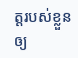ត្តរបស់ខ្លួនឲ្យ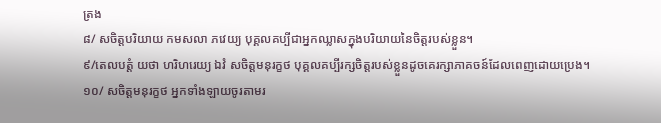ត្រង
៨/ សចិត្តបរិយាយ កមសលា ភវេយ្យ បុគ្គលគប្បីជាអ្នកឈ្លាសក្នុងបរិយាយនៃចិត្តរបស់ខ្លួន។
៩/តេលបត្តំ យថា ហរិហរេយ្យ ឯវំ សចិត្តមនុរក្ខថ បុគ្គលគប្បីរក្សចិត្តរបស់ខ្លួនដូចគេរក្សាភាគចន៍ដែលពេញដោយប្រេង។
១០/ សចិត្តមនុរក្ខថ អ្នកទាំងឡាយចូរតាមរ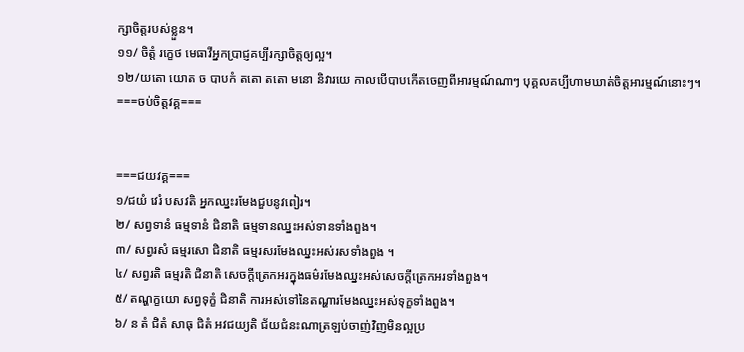ក្សាចិត្តរបស់ខ្លួន។
១១/ ចិត្តំ រក្ខេថ មេធាវីអ្នកប្រាជ្ញគប្បីរក្សាចិត្តឲ្យល្អ។
១២/យតោ យោត ច បាបកំ តតោ តតោ មនោ និវារយេ កាលបើបាបកើតចេញពីអារម្មណ៍ណាៗ បុគ្គលគប្បីហាមឃាត់ចិត្តអារម្មណ៍នោះៗ។
===ចប់ចិត្តវគ្គ===


===ជយវគ្គ===
១/ជយំ វេរំ បសវតិ អ្នកឈ្នះរមែងជួបនូវពៀរ។
២/ សព្វទានំ ធម្មទានំ ជិនាតិ ធម្មទានឈ្នះអស់ទានទាំងពួង។
៣/ សព្វរសំ ធម្មរសោ ជិនាតិ ធម្មរសរមែងឈ្នះអស់រសទាំងពួង ។
៤/ សព្វរតិ ធម្មរតិ ជិនាតិ សេចក្តីត្រេកអរក្នុងធម៌រមែងឈ្នះអស់សេចក្តីត្រេកអរទាំងពួង។
៥/ តណ្ហក្ខយោ សព្វទុក្ខំ ជិនាតិ ការអស់ទៅនៃតណ្ហារមែងឈ្នះអស់ទុក្ខទាំងពួង។
៦/ ន តំ ជិតំ សាធុ ជិតំ អវជយ្យតិ ជ័យជំនះណាត្រឡប់ចាញ់វិញមិនល្អប្រ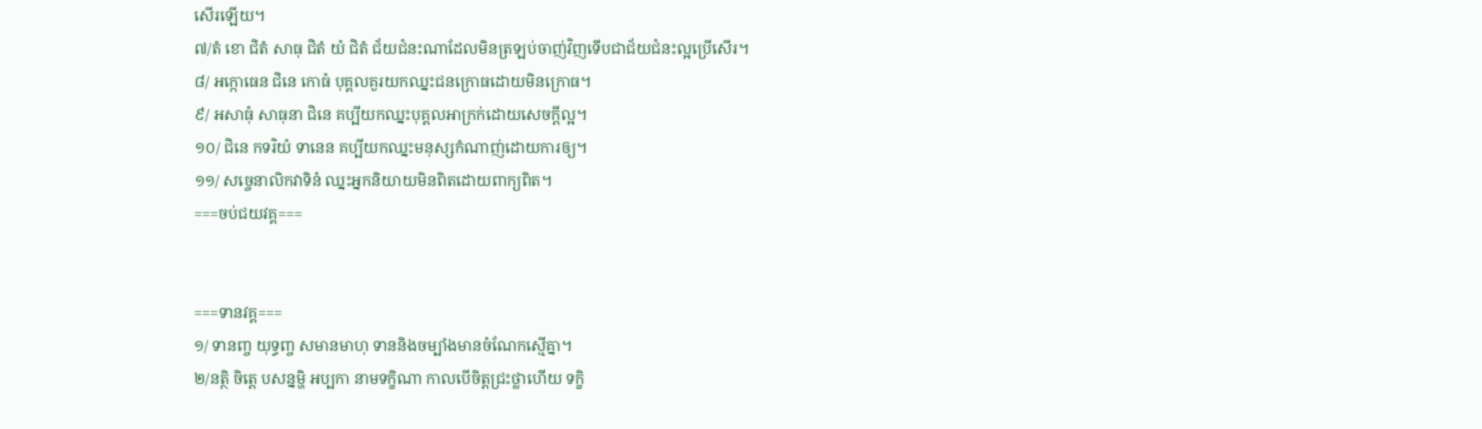សើរឡើយ។
៧/តំ ខោ ជិតំ សាធុ ជិតំ យំ ជិតំ ជ័យជំនះណាដែលមិនត្រឡប់ចាញ់វិញទើបជាជ័យជំនះល្អប្រើសើរ។
៨/ អក្កោធេន ជិនេ កោធំ បុគ្គលគួរយកឈ្នះជនក្រោធដោយមិនក្រោធ។
៩/ អសាធុំ សាធុនា ជិនេ គប្បីយកឈ្នះបុគ្គលអាក្រក់ដោយសេចក្តីល្អ។
១០/ ជិនេ កទរិយំ ទានេន គប្បីយកឈ្នះមនុស្សកំណាញ់ដោយការឲ្យ។
១១/ សច្ចេនាលិកវាទិនំ ឈ្នះអ្នកនិយាយមិនពិតដោយពាក្យពិត។
===ចប់ជយវគ្គ===


===ទានវគ្គ===
១/ ទានញ្ច យុទ្ធញ្ច សមានមាហុ ទាននិងចម្បាំងមានចំណែកស្មើគ្នា។
២/នត្ថិ ចិត្តេ បសន្នម្ហិ អប្បកា នាមទក្ខិណា កាលបើចិត្តជ្រះថ្លាហើយ ទក្ខិ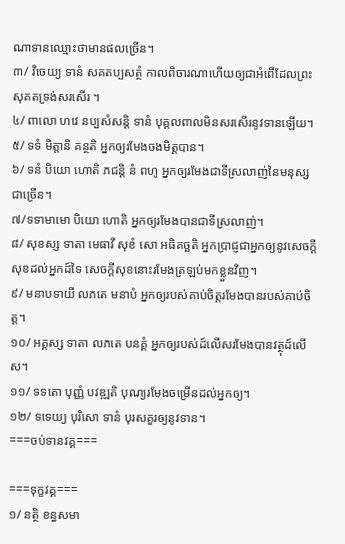ណាទានឈ្មោះថាមានផលច្រើន។
៣/ វិចេយ្យ ទានំ សគតប្បសត្ថំ កាលពិចារណាហើយឲ្យជាអំពើដែលព្រះសុគតទ្រង់សរសើរ ។
៤/ ពាលោ ហវេ នប្បសំសន្តិ ទានំ បុគ្គលពាលមិនសរសើរនូវទានឡើយ។
៥/ ទទំ មិត្តានិ គន្ថតិ អ្នកឲ្យរមែងចងមិត្តបាន។
៦/ ទនំ បិយោ ហោតិ ភជន្តិ នំ ពហូ អ្នកឲ្យរមែងជាទីស្រលាញ់នៃមនុស្សជាច្រើន។
៧/ទទាមាមោ បិយោ ហោតិ អ្នកឲ្យរមែងបានជាទីស្រលាញ់។
៨/ សុខស្ស ទាតា មេធាវី សុខំ សោ អធិគច្ឆតិ អ្នកប្រាជ្ញជាអ្នកឲ្យនូវសេចក្តីសុខដល់អ្នកដ៍ទៃ សេចក្តីសុខនោះរមែងត្រឡប់មកខ្លួនវិញ។
៩/ មនាបទាយី លភតេ មនាបំ អ្នកឲ្យរបស់គាប់ចិត្តរមែងបានរបស់គាប់ចិត្ត។
១០/ អគ្គស្ស ទាតា លភតេ បនគ្គំ អ្នកឲ្យរបស់ដ៍លើសរមែងបានវត្ថុដ៍លើស។
១១/ ទទតោ បុញ្ញំ បវឌ្ឍតិ បុណ្យរមែងចម្រើនដល់អ្នកឲ្យ។
១២/ ទទេយ្យ បុរិសោ ទានំ បុរសគួរឲ្យនូវទាន។
===ចប់ទានវគ្គ===

===ទុក្ខវគ្គ===
១/ នត្ថិ ខន្ធសមា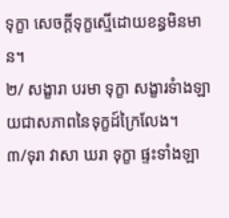ទុក្ខា សេចក្តីទុក្ខស្មើដោយខន្ធមិនមាន។
២/ សង្ខារា បរមា ទុក្ខា សង្ខារទំាងឡាយជាសភាពនៃទុក្ខដ៍ក្រៃលែង។
៣/ទុរា វាសា ឃរា ទុក្ខា ផ្ទះទាំងឡា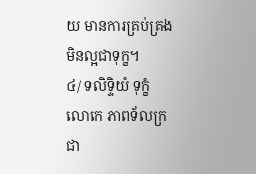យ មានការគ្រប់គ្រងមិនល្អជាទុក្ខ។
៤/ ទលិទ្ទិយំ ទុក្ខំ លោកេ ភាពទ័លក្រជា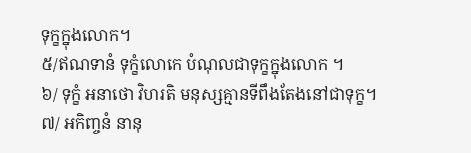ទុក្ខក្នុងលោក។
៥/ឥណទានំ ទុក្ខំលោកេ បំណុលជាទុក្ខក្នុងលោក ។
៦/ ទុក្ខំ អនាថោ វិហរតិ មនុស្សគ្មានទីពឹងតែងនៅជាទុក្ខ។
៧/ អកិញ្ចនំ នានុ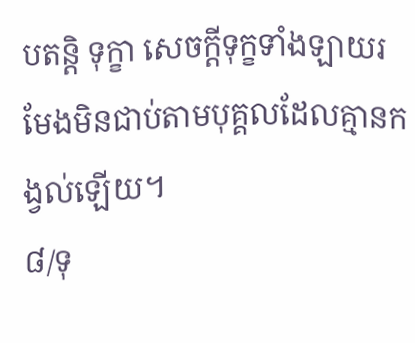បតន្តិ ទុក្ខា សេចក្តីទុក្ខទាំងឡាយរមែងមិនជាប់តាមបុគ្គលដែលគ្មានកង្វល់ឡើយ។
៨/ទុ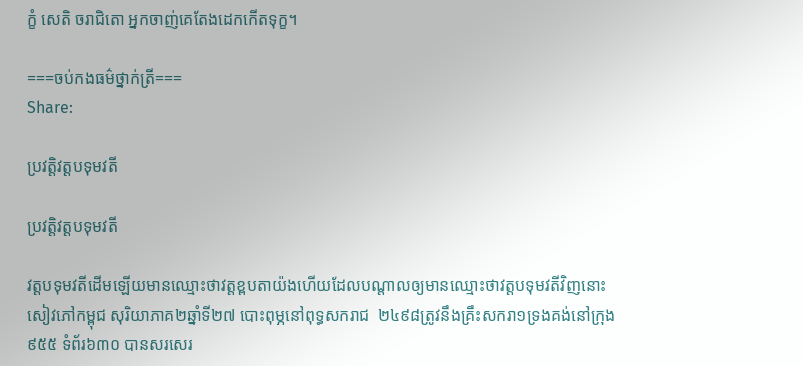ក្ខំ សេតិ ចរាជិតោ អ្នកចាញ់គេតែងដេកកើតទុក្ខ។

===ចប់កងធម៌ថ្នាក់ត្រី===
Share:

ប្រវត្តិវត្តបទុមវតី

ប្រវត្តិវត្តបទុមវតី

វត្តបទុមវតីដើមឡើយមានឈ្មោះថាវត្តខ្ពបតាយ៉ងហើយដែលបណ្តាលឲ្យមានឈ្មោះថាវត្តបទុមវតីវិញនោះសៀវភៅកម្ពុជ សុរិយាភាគ២ឆ្នាំទី២៧ បោះពុម្ភនៅពុទ្ធសករាជ  ២៤៩៨ត្រូវនឹងគ្រឹះសករា១ទ្រងគង់នៅក្រុង៩៥៥ ទំព័រ៦៣០ បានសរសេរ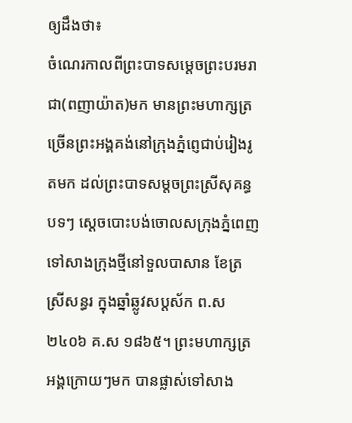ឲ្យដឹងថា៖
ចំណេរកាលពីព្រះបាទសម្តេចព្រះបរមរាជា(ពញាយ៉ាត)មក មានព្រះមហាក្សត្រច្រើនព្រះអង្គគង់នៅក្រុងភ្នំពេ្ញជាប់រៀងរូតមក ដល់ព្រះបាទសម្តចព្រះស្រីសុគន្ធបទៗ ស្តេចបោះបង់ចោលសក្រុងភ្នំពេញទៅសាងក្រុងថ្មីនៅទួលបាសាន ខែត្រស្រីសន្ធរ ក្នុងឆ្នាំឆ្លូវសប្តស័ក ព.ស២៤០៦ គ.ស ១៨៦៥។ ព្រះមហាក្សត្រអង្គក្រោយៗមក បានផ្លាស់ទៅសាង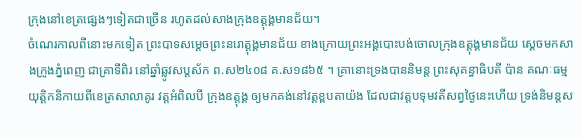ក្រុងនៅខេត្រផ្សេងៗទៀតជាច្រើន រហូតដល់សាងក្រុងឧត្តុង្គមានជ័យ។
ចំណេរកាលពីនោះមកទៀត ព្រះបាទសម្តេចព្រះនរោត្តុង្គមានជ័យ ខាងក្រោយព្រះអង្គបោះបង់ចោលក្រុងឧត្តុង្គមានជ័យ ស្តេចមកសាងក្រូងភ្នំពេញ ជាគ្រាទីពិរ នៅឆ្នាំឆ្លូវសប្តស័ក ព.ស២៤០៨ គ.ស១៨៦៥ ។ គ្រានោះទ្រងបាននិមន្ត ព្រះសុគន្ធាធិបតី ប៉ាន គណៈធម្មយុត្តិកនិកាយពីខេត្រសាលាគូរ វត្តអំពិលបី ក្រុងឧត្តុង្គ ឲ្យមកគង់នៅវត្តខ្ពបតាយ៉ង ដែលជាវត្តបទុមវតីសព្វថ្ងៃនេះហើយ ទ្រង់និមន្តស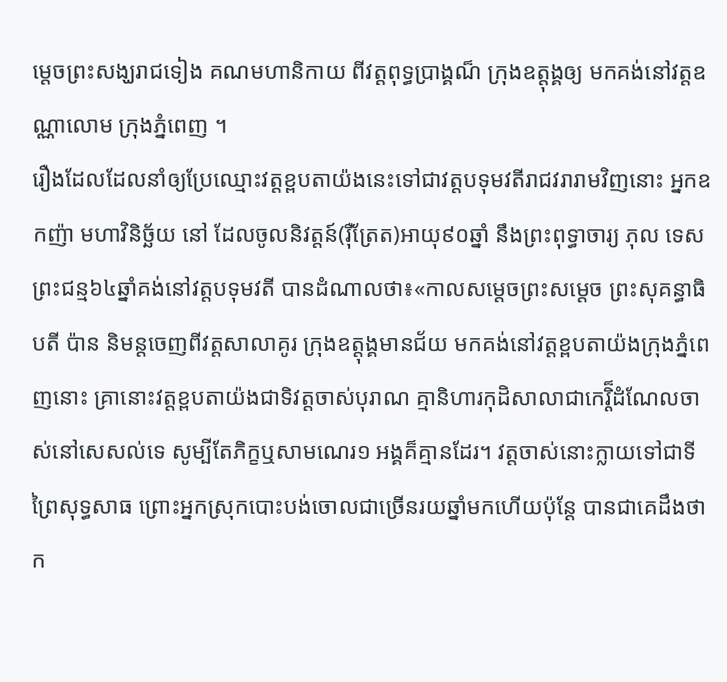ម្តេចព្រះសង្ឃរាជទៀង គណមហានិកាយ ពីវត្តពុទ្ធប្រាង្គណ៏ ក្រុងឧត្តុង្គឲ្យ មកគង់នៅវត្តឧណ្ណាលោម ក្រុងភ្នំពេញ ។
រឿងដែលដែលនាំឲ្យប្រែឈ្មោះវត្តខ្ពបតាយ៉ងនេះទៅជាវត្តបទុមវតីរាជវរារាមវិញនោះ អ្នកឧកញ៉ា មហាវិនិច្ឆ័យ នៅ ដែលចូលនិវត្តន៍(រ៉ឺត្រែត)អាយុ៩០ឆ្នាំ នឹងព្រះពុទ្ធាចារ្យ ភុល ទេសព្រះជន្ម៦៤ឆ្នាំគង់នៅវត្តបទុមវតី បានដំណាលថា៖«កាលសម្តេចព្រះសម្តេច ព្រះសុគន្ធាធិបតី ប៉ាន និមន្តចេញពីវត្តសាលាគូរ ក្រុងឧត្តុង្គមានជ័យ មកគង់នៅវត្តខ្ពបតាយ៉ងក្រុងភ្នំពេញនោះ គ្រានោះវត្តខ្ពបតាយ៉ងជាទិវត្តចាស់បុរាណ គ្មានិហារកុដិសាលាជាកេរ្តិ៏ដំណែលចាស់នៅសេសល់ទេ សូម្បីតែភិក្ខឬសាមណេរ១ អង្គគ៏គ្មានដែរ។ វត្តចាស់នោះក្លាយទៅជាទីព្រៃសុទ្ធសាធ ព្រោះអ្នកស្រុកបោះបង់ចោលជាច្រើនរយឆ្នាំមកហើយប៉ុន្តែ បានជាគេដឹងថាក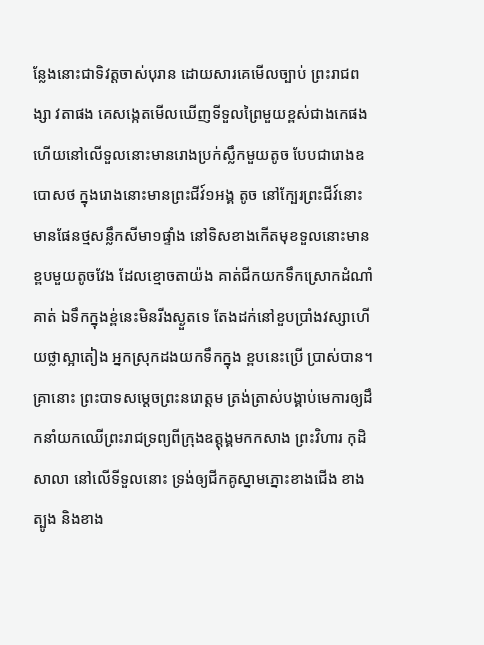ន្លែងនោះជាទិវត្តចាស់បុរាន ដោយសារគេមើលច្បាប់ ព្រះរាជពង្សា វតាផង គេសង្កេតមើលឃើញទីទួលព្រៃមួយខ្ពស់ជាងកេផង ហើយនៅលើទួលនោះមានរោងប្រក់ស្លឹកមួយតូច បែបជារោងឧបោសថ ក្នុងរោងនោះមានព្រះជីវ៍១អង្គ តូច នៅក្បែរព្រះជីវ៍នោះមានផែនថ្មសន្លឹកសីមា១ផ្ទាំង នៅទិសខាងកើតមុខទួលនោះមានខ្ពបមួយតូចវែង ដែលខ្មោចតាយ៉ង គាត់ជីកយកទឹកស្រោកដំណាំគាត់ ឯទឹកក្នុងខ្ព់នេះមិនរីងស្ងួតទេ តែងដក់នៅខួបប្រាំងវស្សាហើយថ្លាស្អាតៀង អ្នកស្រុកដងយកទឹកក្នុង ខ្ពបនេះប្រើ ប្រាស់បាន។
គ្រានោះ ព្រះបាទសម្តេចព្រះនរោត្តម ត្រង់ត្រាស់បង្គាប់មេការឲ្យដឹកនាំយកឈើព្រះរាជទ្រព្យពីក្រុងឧត្តុង្គមកកសាង ព្រះវិហារ កុដិ សាលា នៅលើទីទួលនោះ ទ្រង់ឲ្យជីកគូស្នាមភ្នោះខាងជើង ខាងត្បូង និងខាង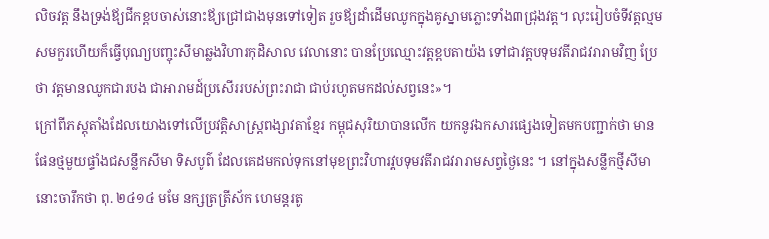លិចវត្ត នឹងទ្រង់ឪ្យជីកខ្ពបចាស់នោះឪ្យជ្រៅជាងមុនទៅទៀត រួចឪ្យដាំដើមឈូកក្នុងគូស្នាមភ្លោះទាំង៣ជ្រុងវត្ត។ លុះរៀបចំទីវត្តល្មមសមកួរហើយក៏ធ្វើបុណ្យបញ្ចុះសីមាឆ្លងវិហារកុដិសាល វេលានោះ បានប្រែឈ្មោះវត្តខ្ពបតាយ៉ង ទៅជាវត្តបទុមវតីរាជវរារាមវិញ ប្រែថា វត្តមានឈូកជារបង ជាអារាមដ៍ប្រសើររបស់ព្រះរាជា ជាប់រហូតមកដល់សព្វនេះ»។
ក្រៅពីភស្តុតាំងដែលយោងទៅលើប្រវត្តិសាស្ត្រពង្សាវតាខ្មែរ កម្ពុជសុរិយាបានលើក យកនូវឯកសារផ្សេងទៀតមកបញ្ជាក់ថា មានផែនថ្មមួយផ្ទាំងជសន្លឹកសីមា ទិសបូព៌ ដែលគេដមកល់ទុកនៅមុខព្រះវិហារវ្តបទុមវតីរាជវរារាមសព្វថ្ងៃនេះ ។ នៅក្នុងសន្លឹកថ្មីសីមានោះចារឹកថា ពុ. ២៤១៤ មមែ នក្សត្រត្រីស័ក ហេមន្តរតូ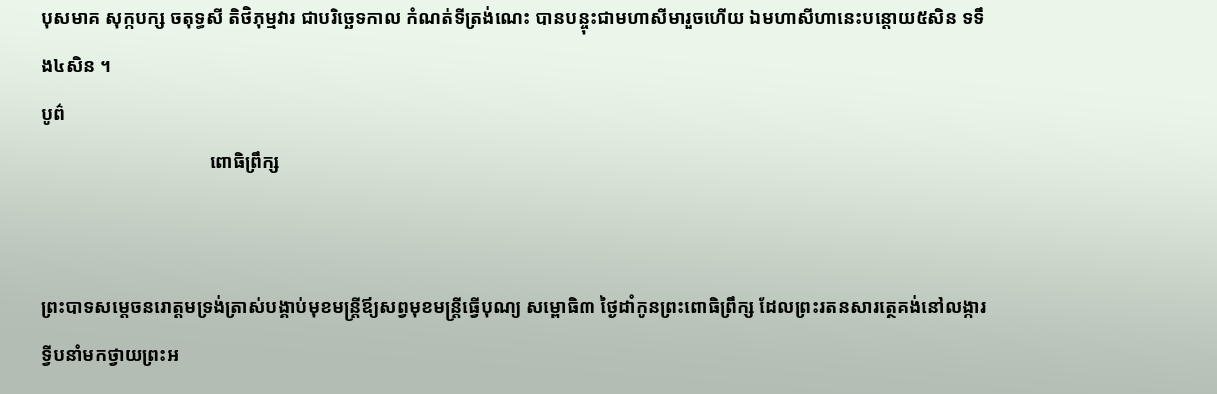បុសមាគ សុក្កបក្ស ចតុទ្ធសី តិថិភុម្មវារ ជាបរិច្ឆេទកាល កំណត់ទីត្រង់ណេះ បានបន្ចុះជាមហាសីមារួចហើយ ឯមហាសីហានេះបន្តោយ៥សិន ទទឹង៤សិន ។
បូព៌
                                    ពោធិព្រឹក្ស


ព្រះបាទសម្តេចនរោត្តមទ្រង់ត្រាស់បង្គាប់មុខមន្ត្រីឪ្យសព្វមុខមន្ត្រីធ្វើបុណ្យ សម្ពោធិ៣ ថ្ងៃដាំកូនព្រះពោធិព្រឹក្ស ដែលព្រះរតនសារត្ថេគង់នៅលង្ការទ្វីបនាំមកថ្វាយព្រះអ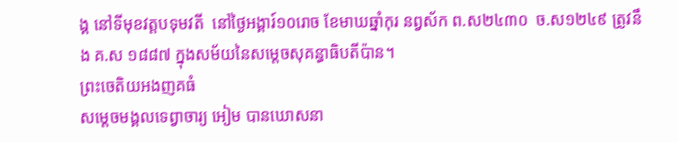ង្គ នៅទីមុខវត្តបទុមវតី  នៅថ្ងៃអង្គារ៍១០រោច ខែមាឃឆ្នាំកុរ នព្វស័ក ព.ស២៤៣០  ច.ស១២៤៩ ត្រូវនឹង គ.ស ១៨៨៧ ក្នុងសម័យនៃសម្តេចសុគន្ធាធិបតីប៉ាន។
ព្រះចេតិយអងញគធំ
សម្តេចមង្គលទេព្វាចារ្យ អៀម បានឃោសនា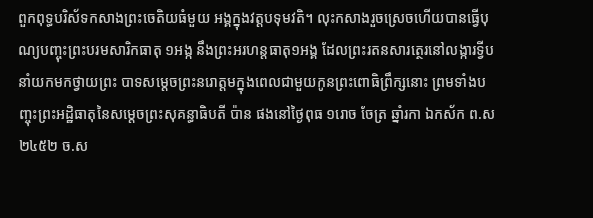ពួកពុទ្ធបរិស័ទកសាងព្រះចេតិយធំមួយ អង្គក្នុងវត្តបទុមវតិ។ លុះកសាងរួចស្រេចហើយបានធ្វើបុណ្យបញ្ចុះព្រះបរមសារិកធាតុ ១អង្ក នឹងព្រះអរហន្តធាតុ១អង្គ ដែលព្រះរតនសារត្ថេរនៅលង្ការទ្វីបនាំយកមកថ្វាយព្រះ បាទសម្តេចព្រះនរោត្តមក្នុងពេលជាមួយកូនព្រះពោធិព្រឹក្សនោះ ព្រមទាំងបញ្ចុះព្រះអដ្ឋិធាតុនៃសម្តេចព្រះសុគន្ធាធិបតី ប៉ាន ផងនៅថ្ងៃពុធ ១រោច ចែត្រ ឆ្នាំរកា ឯកស័ក ព.ស២៤៥២ ច.ស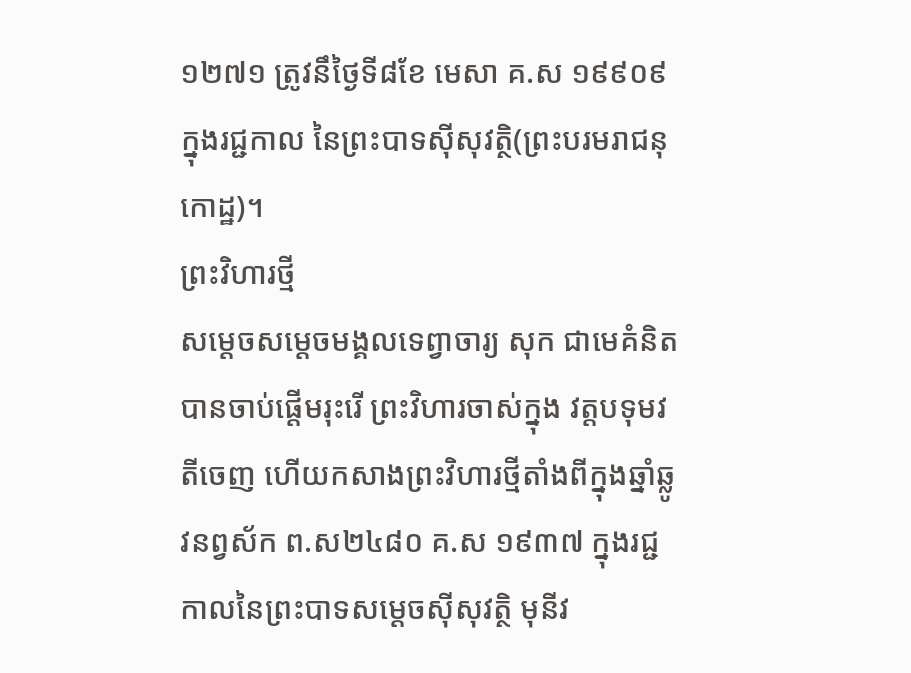១២៧១ ត្រូវនឹថ្ងៃទី៨ខែ មេសា គ.ស ១៩៩០៩ ក្នុងរជ្ជកាល នៃព្រះបាទស៊ីសុវត្ថិ(ព្រះបរមរាជនុកោដ្ឋ)។
ព្រះវិហារថ្មី
សម្តេចសម្តេចមង្គលទេព្វាចារ្យ សុក ជាមេគំនិតបានចាប់ផ្តើមរុះរើ ព្រះវិហារចាស់ក្នុង វត្តបទុមវតីចេញ ហើយកសាងព្រះវិហារថ្មីតាំងពីក្នុងឆ្នាំឆ្លូវនព្វស័ក ព.ស២៤៨០ គ.ស ១៩៣៧ ក្នុងរជ្ជកាលនៃព្រះបាទសម្តេចស៊ីសុវត្ថិ មុនីវ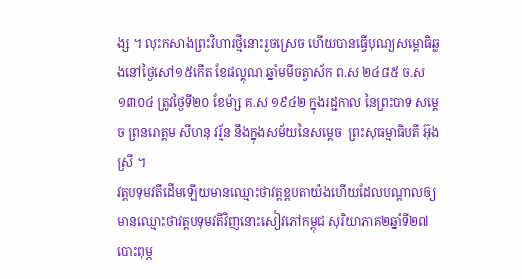ង្ស ។ លុះកសាងព្រះវិហារថ្មីនោះរួចស្រេច ហើយបានធ្វើបុណ្យសម្ពោធិឆ្លងនៅថ្ងៃសៅ១៥កើត ខែផល្គុណ ឆ្នាំមមីចត្វាស័ក ព.ស ២៤៨៥ ច.ស ១៣០៤ ត្រូវថ្ងៃទី២០ ខែម៉ា្ស គ.ស ១៩៤២ ក្នុងរដ្ជកាល នៃព្រះបាទ សម្តេច ព្រនរោត្តម សីហនុ វរ្ម័ន នឹងក្នុងសម័យនៃសម្តេច  ព្រះសុធម្មាធិបតី អ៊ុងស្រី ។
វត្តបទុមវតីដើមឡើយមានឈ្មោះថាវត្តខ្ពបតាយ៉ងហើយដែលបណ្តាលឲ្យមានឈ្មោះថាវត្តបទុមវតីវិញនោះសៀវភៅកម្ពុជ សុរិយាភាគ២ឆ្នាំទី២៧ បោះពុម្ភ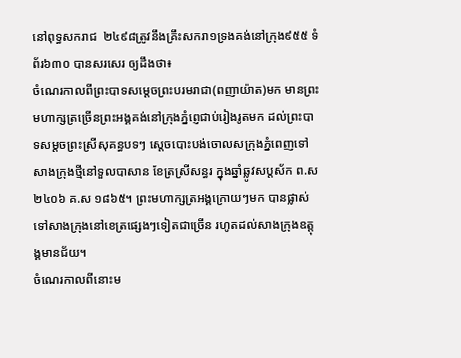នៅពុទ្ធសករាជ  ២៤៩៨ត្រូវនឹងគ្រឹះសករា១ទ្រងគង់នៅក្រុង៩៥៥ ទំព័រ៦៣០ បានសរសេរ ឲ្យដឹងថា៖
ចំណេរកាលពីព្រះបាទសម្តេចព្រះបរមរាជា(ពញាយ៉ាត)មក មានព្រះមហាក្សត្រច្រើនព្រះអង្គគង់នៅក្រុងភ្នំពេ្ញជាប់រៀងរូតមក ដល់ព្រះបាទសម្តចព្រះស្រីសុគន្ធបទៗ ស្តេចបោះបង់ចោលសក្រុងភ្នំពេញទៅសាងក្រុងថ្មីនៅទួលបាសាន ខែត្រស្រីសន្ធរ ក្នុងឆ្នាំឆ្លូវសប្តស័ក ព.ស២៤០៦ គ.ស ១៨៦៥។ ព្រះមហាក្សត្រអង្គក្រោយៗមក បានផ្លាស់ទៅសាងក្រុងនៅខេត្រផ្សេងៗទៀតជាច្រើន រហូតដល់សាងក្រុងឧត្តុង្គមានជ័យ។
ចំណេរកាលពីនោះម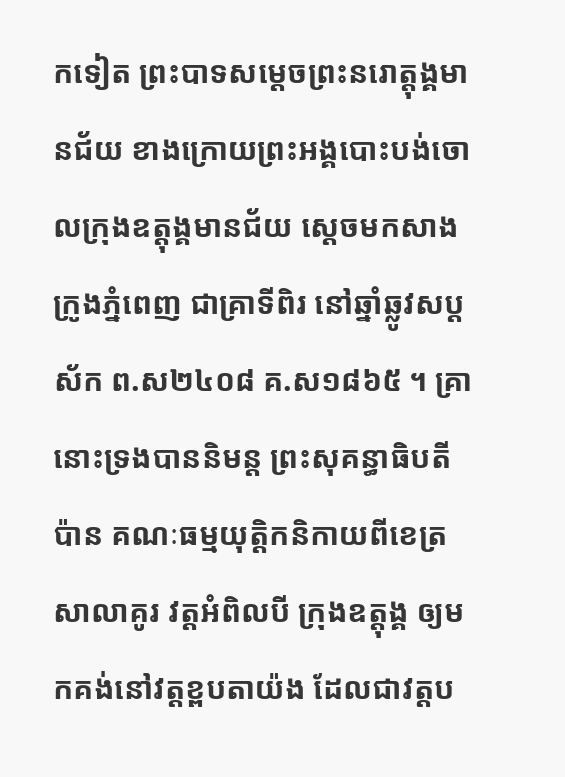កទៀត ព្រះបាទសម្តេចព្រះនរោត្តុង្គមានជ័យ ខាងក្រោយព្រះអង្គបោះបង់ចោលក្រុងឧត្តុង្គមានជ័យ ស្តេចមកសាងក្រូងភ្នំពេញ ជាគ្រាទីពិរ នៅឆ្នាំឆ្លូវសប្តស័ក ព.ស២៤០៨ គ.ស១៨៦៥ ។ គ្រានោះទ្រងបាននិមន្ត ព្រះសុគន្ធាធិបតី ប៉ាន គណៈធម្មយុត្តិកនិកាយពីខេត្រសាលាគូរ វត្តអំពិលបី ក្រុងឧត្តុង្គ ឲ្យមកគង់នៅវត្តខ្ពបតាយ៉ង ដែលជាវត្តប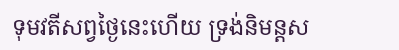ទុមវតីសព្វថ្ងៃនេះហើយ ទ្រង់និមន្តស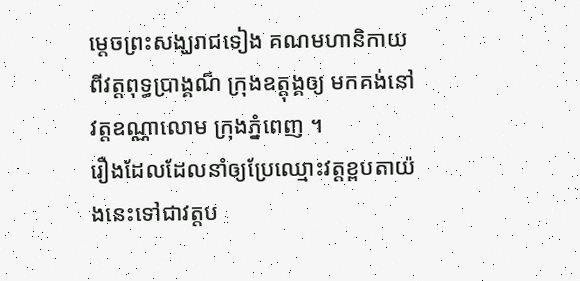ម្តេចព្រះសង្ឃរាជទៀង គណមហានិកាយ ពីវត្តពុទ្ធប្រាង្គណ៏ ក្រុងឧត្តុង្គឲ្យ មកគង់នៅវត្តឧណ្ណាលោម ក្រុងភ្នំពេញ ។
រឿងដែលដែលនាំឲ្យប្រែឈ្មោះវត្តខ្ពបតាយ៉ងនេះទៅជាវត្តប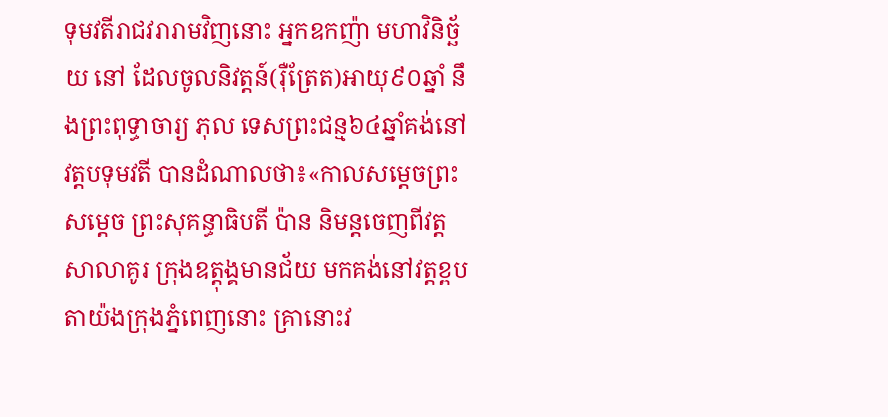ទុមវតីរាជវរារាមវិញនោះ អ្នកឧកញ៉ា មហាវិនិច្ឆ័យ នៅ ដែលចូលនិវត្តន៍(រ៉ឺត្រែត)អាយុ៩០ឆ្នាំ នឹងព្រះពុទ្ធាចារ្យ ភុល ទេសព្រះជន្ម៦៤ឆ្នាំគង់នៅវត្តបទុមវតី បានដំណាលថា៖«កាលសម្តេចព្រះសម្តេច ព្រះសុគន្ធាធិបតី ប៉ាន និមន្តចេញពីវត្តសាលាគូរ ក្រុងឧត្តុង្គមានជ័យ មកគង់នៅវត្តខ្ពបតាយ៉ងក្រុងភ្នំពេញនោះ គ្រានោះវ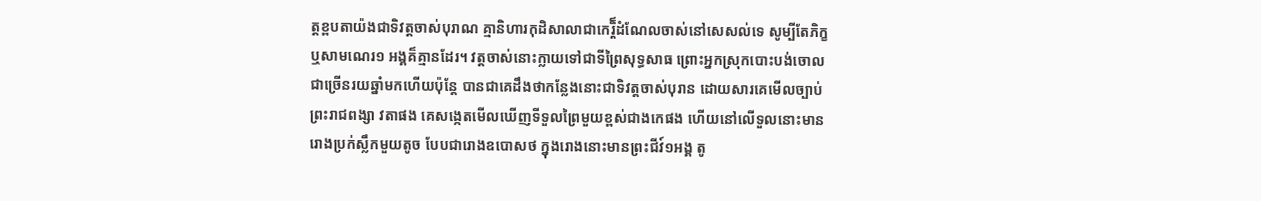ត្តខ្ពបតាយ៉ងជាទិវត្តចាស់បុរាណ គ្មានិហារកុដិសាលាជាកេរ្តិ៏ដំណែលចាស់នៅសេសល់ទេ សូម្បីតែភិក្ខឬសាមណេរ១ អង្គគ៏គ្មានដែរ។ វត្តចាស់នោះក្លាយទៅជាទីព្រៃសុទ្ធសាធ ព្រោះអ្នកស្រុកបោះបង់ចោលជាច្រើនរយឆ្នាំមកហើយប៉ុន្តែ បានជាគេដឹងថាកន្លែងនោះជាទិវត្តចាស់បុរាន ដោយសារគេមើលច្បាប់ ព្រះរាជពង្សា វតាផង គេសង្កេតមើលឃើញទីទួលព្រៃមួយខ្ពស់ជាងកេផង ហើយនៅលើទួលនោះមានរោងប្រក់ស្លឹកមួយតូច បែបជារោងឧបោសថ ក្នុងរោងនោះមានព្រះជីវ៍១អង្គ តូ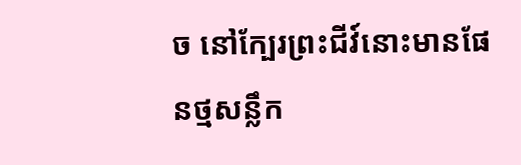ច នៅក្បែរព្រះជីវ៍នោះមានផែនថ្មសន្លឹក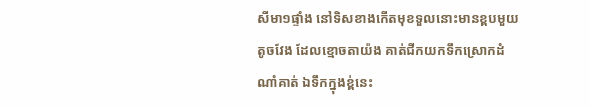សីមា១ផ្ទាំង នៅទិសខាងកើតមុខទួលនោះមានខ្ពបមួយតូចវែង ដែលខ្មោចតាយ៉ង គាត់ជីកយកទឹកស្រោកដំណាំគាត់ ឯទឹកក្នុងខ្ព់នេះ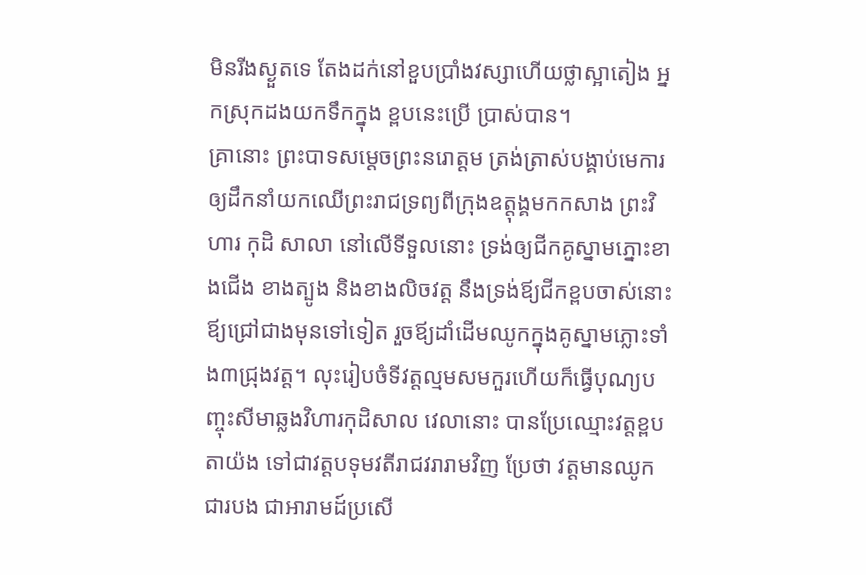មិនរីងស្ងួតទេ តែងដក់នៅខួបប្រាំងវស្សាហើយថ្លាស្អាតៀង អ្នកស្រុកដងយកទឹកក្នុង ខ្ពបនេះប្រើ ប្រាស់បាន។
គ្រានោះ ព្រះបាទសម្តេចព្រះនរោត្តម ត្រង់ត្រាស់បង្គាប់មេការឲ្យដឹកនាំយកឈើព្រះរាជទ្រព្យពីក្រុងឧត្តុង្គមកកសាង ព្រះវិហារ កុដិ សាលា នៅលើទីទួលនោះ ទ្រង់ឲ្យជីកគូស្នាមភ្នោះខាងជើង ខាងត្បូង និងខាងលិចវត្ត នឹងទ្រង់ឪ្យជីកខ្ពបចាស់នោះឪ្យជ្រៅជាងមុនទៅទៀត រួចឪ្យដាំដើមឈូកក្នុងគូស្នាមភ្លោះទាំង៣ជ្រុងវត្ត។ លុះរៀបចំទីវត្តល្មមសមកួរហើយក៏ធ្វើបុណ្យបញ្ចុះសីមាឆ្លងវិហារកុដិសាល វេលានោះ បានប្រែឈ្មោះវត្តខ្ពបតាយ៉ង ទៅជាវត្តបទុមវតីរាជវរារាមវិញ ប្រែថា វត្តមានឈូកជារបង ជាអារាមដ៍ប្រសើ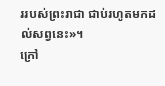ររបស់ព្រះរាជា ជាប់រហូតមកដល់សព្វនេះ»។
ក្រៅ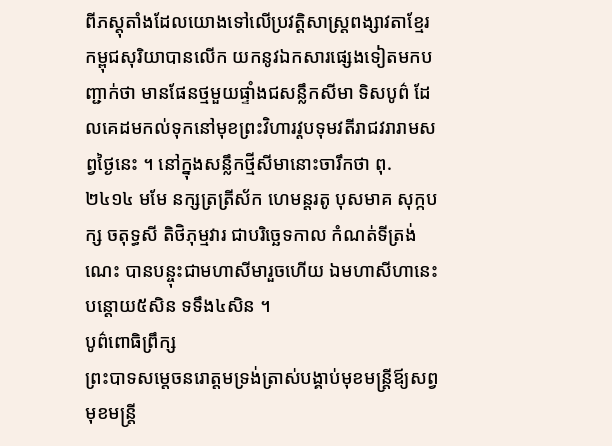ពីភស្តុតាំងដែលយោងទៅលើប្រវត្តិសាស្ត្រពង្សាវតាខ្មែរ កម្ពុជសុរិយាបានលើក យកនូវឯកសារផ្សេងទៀតមកបញ្ជាក់ថា មានផែនថ្មមួយផ្ទាំងជសន្លឹកសីមា ទិសបូព៌ ដែលគេដមកល់ទុកនៅមុខព្រះវិហារវ្តបទុមវតីរាជវរារាមសព្វថ្ងៃនេះ ។ នៅក្នុងសន្លឹកថ្មីសីមានោះចារឹកថា ពុ. ២៤១៤ មមែ នក្សត្រត្រីស័ក ហេមន្តរតូ បុសមាគ សុក្កបក្ស ចតុទ្ធសី តិថិភុម្មវារ ជាបរិច្ឆេទកាល កំណត់ទីត្រង់ណេះ បានបន្ចុះជាមហាសីមារួចហើយ ឯមហាសីហានេះបន្តោយ៥សិន ទទឹង៤សិន ។
បូព៌ពោធិព្រឹក្ស
ព្រះបាទសម្តេចនរោត្តមទ្រង់ត្រាស់បង្គាប់មុខមន្ត្រីឪ្យសព្វមុខមន្ត្រី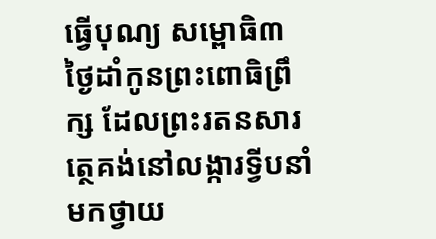ធ្វើបុណ្យ សម្ពោធិ៣ ថ្ងៃដាំកូនព្រះពោធិព្រឹក្ស ដែលព្រះរតនសារត្ថេគង់នៅលង្ការទ្វីបនាំមកថ្វាយ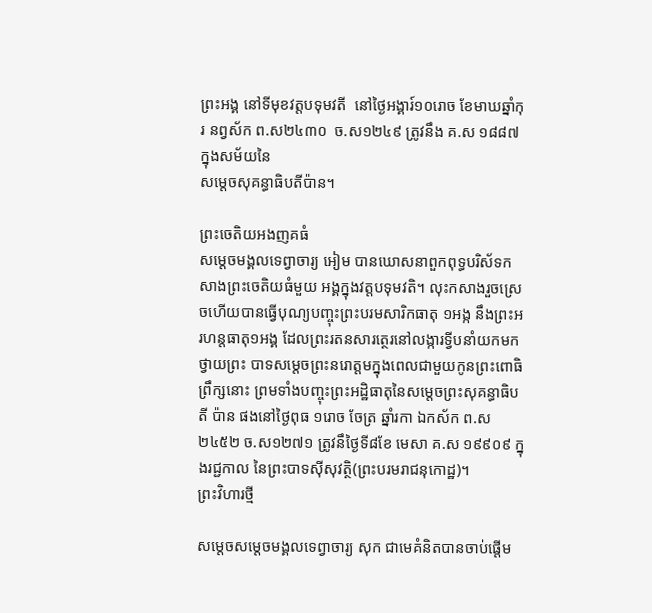ព្រះអង្គ នៅទីមុខវត្តបទុមវតី  នៅថ្ងៃអង្គារ៍១០រោច ខែមាឃឆ្នាំកុរ នព្វស័ក ព.ស២៤៣០  ច.ស១២៤៩ ត្រូវនឹង គ.ស ១៨៨៧ ក្នុងសម័យនៃ
សម្តេចសុគន្ធាធិបតីប៉ាន។

ព្រះចេតិយអងញគធំ
សម្តេចមង្គលទេព្វាចារ្យ អៀម បានឃោសនាពួកពុទ្ធបរិស័ទកសាងព្រះចេតិយធំមួយ អង្គក្នុងវត្តបទុមវតិ។ លុះកសាងរួចស្រេចហើយបានធ្វើបុណ្យបញ្ចុះព្រះបរមសារិកធាតុ ១អង្ក នឹងព្រះអរហន្តធាតុ១អង្គ ដែលព្រះរតនសារត្ថេរនៅលង្ការទ្វីបនាំយកមកថ្វាយព្រះ បាទសម្តេចព្រះនរោត្តមក្នុងពេលជាមួយកូនព្រះពោធិព្រឹក្សនោះ ព្រមទាំងបញ្ចុះព្រះអដ្ឋិធាតុនៃសម្តេចព្រះសុគន្ធាធិបតី ប៉ាន ផងនៅថ្ងៃពុធ ១រោច ចែត្រ ឆ្នាំរកា ឯកស័ក ព.ស២៤៥២ ច.ស១២៧១ ត្រូវនឹថ្ងៃទី៨ខែ មេសា គ.ស ១៩៩០៩ ក្នុងរជ្ជកាល នៃព្រះបាទស៊ីសុវត្ថិ(ព្រះបរមរាជនុកោដ្ឋ)។
ព្រះវិហារថ្មី

សម្តេចសម្តេចមង្គលទេព្វាចារ្យ សុក ជាមេគំនិតបានចាប់ផ្តើម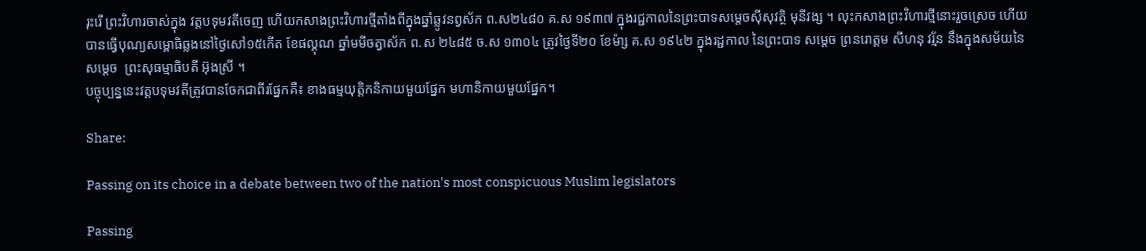រុះរើ ព្រះវិហារចាស់ក្នុង វត្តបទុមវតីចេញ ហើយកសាងព្រះវិហារថ្មីតាំងពីក្នុងឆ្នាំឆ្លូវនព្វស័ក ព.ស២៤៨០ គ.ស ១៩៣៧ ក្នុងរជ្ជកាលនៃព្រះបាទសម្តេចស៊ីសុវត្ថិ មុនីវង្ស ។ លុះកសាងព្រះវិហារថ្មីនោះរួចស្រេច ហើយបានធ្វើបុណ្យសម្ពោធិឆ្លងនៅថ្ងៃសៅ១៥កើត ខែផល្គុណ ឆ្នាំមមីចត្វាស័ក ព.ស ២៤៨៥ ច.ស ១៣០៤ ត្រូវថ្ងៃទី២០ ខែម៉ា្ស គ.ស ១៩៤២ ក្នុងរដ្ជកាល នៃព្រះបាទ សម្តេច ព្រនរោត្តម សីហនុ វរ្ម័ន នឹងក្នុងសម័យនៃសម្តេច  ព្រះសុធម្មាធិបតី អ៊ុងស្រី ។
បច្ចុប្បន្ននេះវត្តបទុមវតីត្រូវបានចែកជាពីរផ្នែកគឺ៖ ខាងធម្មយុត្តិកនិកាយមួយផ្នែក មហានិកាយមួយផ្នែក។

Share:

Passing on its choice in a debate between two of the nation's most conspicuous Muslim legislators

Passing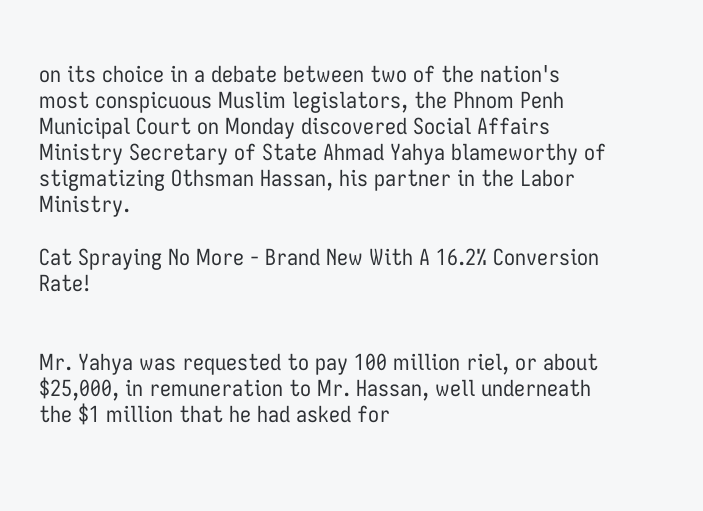on its choice in a debate between two of the nation's most conspicuous Muslim legislators, the Phnom Penh Municipal Court on Monday discovered Social Affairs Ministry Secretary of State Ahmad Yahya blameworthy of stigmatizing Othsman Hassan, his partner in the Labor Ministry.

Cat Spraying No More - Brand New With A 16.2% Conversion Rate!


Mr. Yahya was requested to pay 100 million riel, or about $25,000, in remuneration to Mr. Hassan, well underneath the $1 million that he had asked for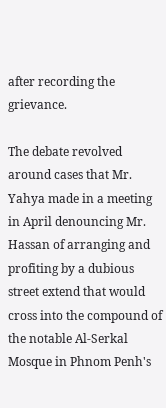after recording the grievance.

The debate revolved around cases that Mr. Yahya made in a meeting in April denouncing Mr. Hassan of arranging and profiting by a dubious street extend that would cross into the compound of the notable Al-Serkal Mosque in Phnom Penh's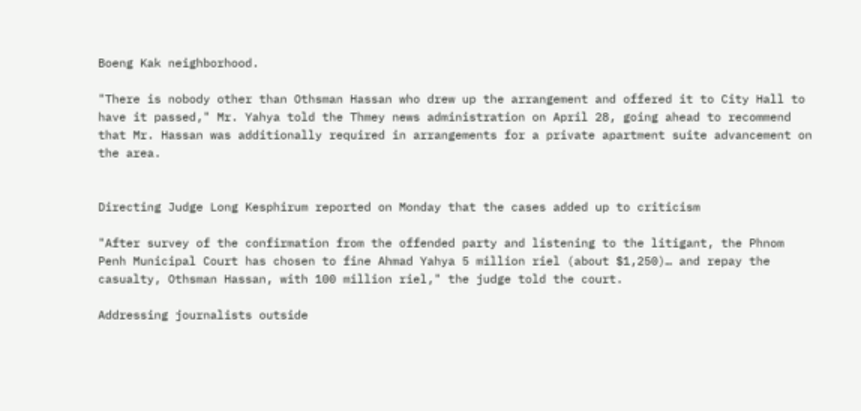Boeng Kak neighborhood.

"There is nobody other than Othsman Hassan who drew up the arrangement and offered it to City Hall to have it passed," Mr. Yahya told the Thmey news administration on April 28, going ahead to recommend that Mr. Hassan was additionally required in arrangements for a private apartment suite advancement on the area.


Directing Judge Long Kesphirum reported on Monday that the cases added up to criticism

"After survey of the confirmation from the offended party and listening to the litigant, the Phnom Penh Municipal Court has chosen to fine Ahmad Yahya 5 million riel (about $1,250)… and repay the casualty, Othsman Hassan, with 100 million riel," the judge told the court.

Addressing journalists outside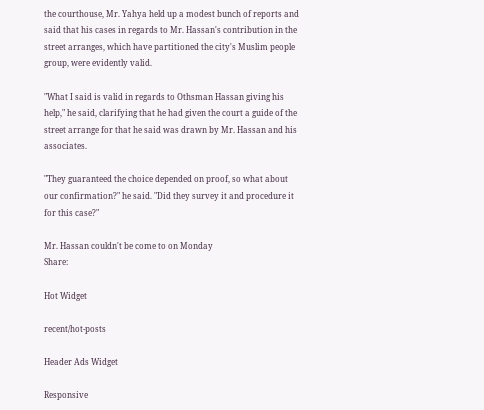the courthouse, Mr. Yahya held up a modest bunch of reports and said that his cases in regards to Mr. Hassan's contribution in the street arranges, which have partitioned the city's Muslim people group, were evidently valid.

"What I said is valid in regards to Othsman Hassan giving his help," he said, clarifying that he had given the court a guide of the street arrange for that he said was drawn by Mr. Hassan and his associates.

"They guaranteed the choice depended on proof, so what about our confirmation?" he said. "Did they survey it and procedure it for this case?"

Mr. Hassan couldn't be come to on Monday
Share:

Hot Widget

recent/hot-posts

Header Ads Widget

Responsive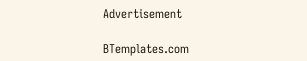Advertisement

BTemplates.com